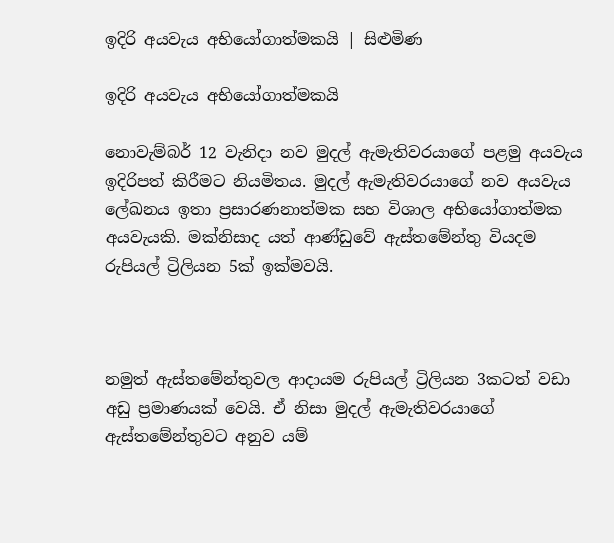ඉදිරි අයවැය අභියෝගාත්මකයි | සිළුමිණ

ඉදිරි අයවැය අභියෝගාත්මකයි

නොවැම්බර් 12 වැනිදා නව මුදල් ඇමැතිවරයාගේ පළමු අයවැය ඉදිරිපත් කිරීමට නියමිතය. මුදල් ඇමැතිවරයාගේ නව අයවැය ලේඛනය ඉතා ප්‍රසාරණනාත්මක සහ විශාල අභියෝගාත්මක අයවැයකි. මක්නිසාද යත් ආණ්ඩුවේ ඇස්තමේන්තු වියදම රුපියල් ට්‍රිලියන 5ක් ඉක්මවයි.



නමුත් ඇස්තමේන්තුවල ආදායම රුපියල් ට්‍රිලියන 3කටත් වඩා අඩු ප්‍රමාණයක් වෙයි. ඒ නිසා මුදල් ඇමැතිවරයාගේ ඇස්තමේන්තුවට අනුව යම්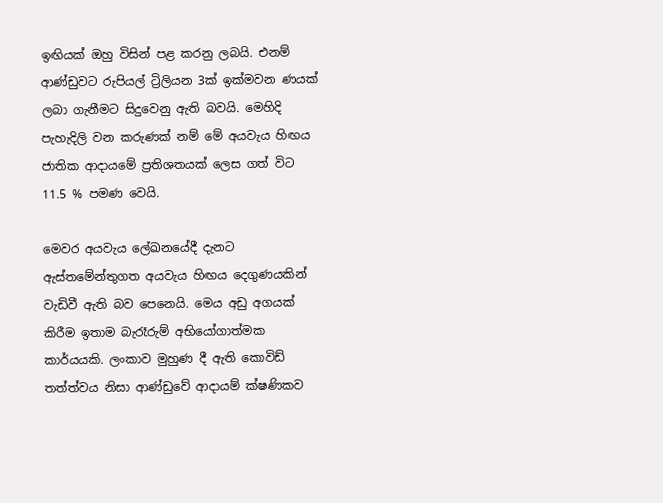ඉඟියක් ඔහු විසින් පළ කරනු ලබයි. එනම් ආණ්ඩුවට රුපියල් ට්‍රිලියන 3ක් ඉක්මවන ණයක් ලබා ගැනීමට සිදුවෙනු ඇති බවයි. මෙහිදි පැහැදිලි වන කරුණක් නම් මේ අයවැය හිඟය ජාතික ආදායමේ ප්‍රතිශතයක් ලෙස ගත් විට 11.5 % පමණ වෙයි.

මෙවර අයවැය ලේඛනයේදී දැනට ඇස්තමේන්තුගත අයවැය හිඟය දෙගුණයකින් වැඩිවී ඇති බව පෙනෙයි. මෙය අඩු අගයක් කිරීම ඉතාම බැරෑරුම් අභියෝගාත්මක කාර්යයකි. ලංකාව මුහුණ දී ඇති කොවිඩ් තත්ත්වය නිසා ආණ්ඩුවේ ආදායම් ක්ෂණිකව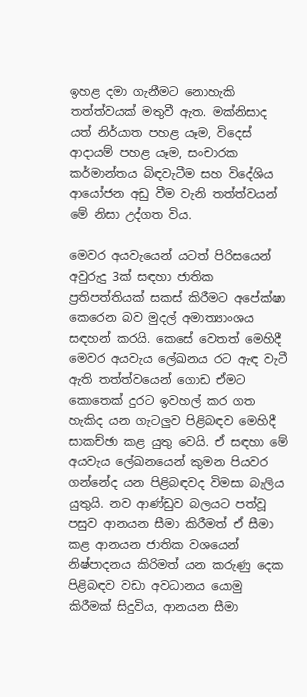ඉහළ දමා ගැනීමට නොහැකි තත්ත්වයක් මතුවී ඇත. මක්නිසාද යත් නිර්යාත පහළ යෑම, විදෙස් ආදායම් පහළ යෑම, සංචාරක කර්මාන්තය බිඳවැටීම සහ විදේශිය ආයෝජන අඩු වීම වැනි තත්ත්වයන් මේ නිසා උද්ගත විය.

මෙවර අයවැයෙන් යටත් පිරිසයෙන් අවුරුදු 3ක් සඳහා ජාතික ප්‍රතිපත්තියක් සකස් කිරීමට අපේක්ෂා කෙරෙන බව මුදල් අමාත්‍යාංශය සඳහන් කරයි. කෙසේ වෙතත් මෙහිදී මෙවර අයවැය ලේඛනය රට ඇඳ වැටී ඇති තත්ත්වයෙන් ගොඩ ඒමට කොතෙක් දුරට ඉවහල් කර ගත හැකිද යන ගැටලුව පිළිබඳව මෙහිදී සාකච්ඡා කළ යුතු වෙයි. ඒ සඳහා මේ අයවැය ලේඛනයෙන් කුමන පියවර ගන්නේද යන පිළිබඳවද විමසා බැලිය යුතුයි. නව ආණ්ඩුව බලයට පත්වූ පසුව ආනයන සීමා කිරීමත් ඒ සීමා කළ ආනයන ජාතික වශයෙන් නිෂ්පාදනය කිරිමත් යන කරුණු දෙක පිළිබඳව වඩා අවධානය යොමු කිරීමක් සිදුවිය, ආනයන සීමා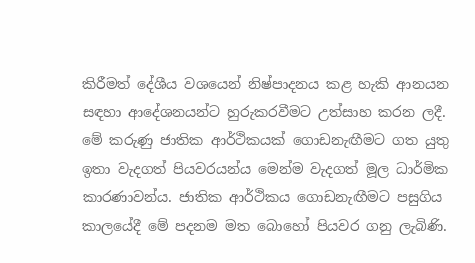කිරීමත් දේශීය වශයෙන් නිෂ්පාදනය කළ හැකි ආනයන සඳහා ආදේශනයන්ට හුරුකරවීමට උත්සාහ කරන ලදී. මේ කරුණු ජාතික ආර්ථිකයක් ගොඩනැඟීමට ගත යුතු ඉතා වැදගත් පියවරයන්ය මෙන්ම වැදගත් මූල ධාර්මික කාරණාවන්ය. ජාතික ආර්ථිකය ගොඩනැඟීමට පසුගිය කාලයේදී මේ පදනම මත බොහෝ පියවර ගනු ලැබිණි.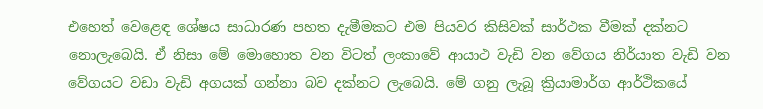එහෙත් වෙළෙඳ ශේෂය සාධාරණ පහත දැමීමකට එම පියවර කිසිවක් සාර්ථක වීමක් දක්නට නොලැබෙයි. ඒ නිසා මේ මොහොත වන විටත් ලංකාවේ ආයාථ වැඩි වන වේගය නිර්යාත වැඩි වන වේගයට වඩා වැඩි අගයක් ගන්නා බව දක්නට ලැබෙයි. මේ ගනු ලැබූ ක්‍රියාමාර්ග ආර්ථිකයේ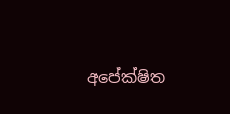අපේක්ෂිත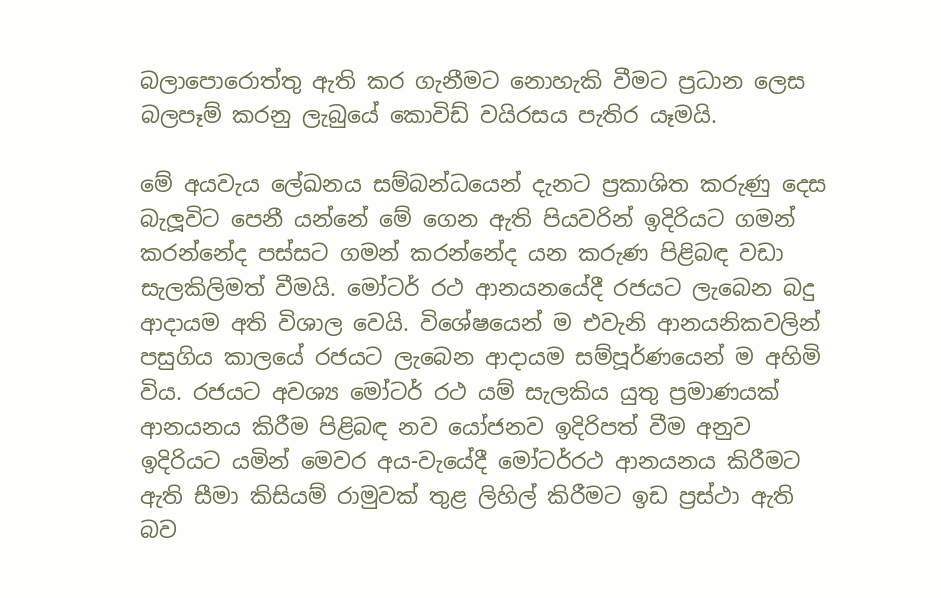බලාපොරොත්තු ඇති කර ගැනීමට නොහැකි වීමට ප්‍රධාන ලෙස බලපෑම් කරනු ලැබුයේ කොවිඩ් වයිරසය පැතිර යෑමයි.

මේ අයවැය ලේඛනය සම්බන්ධයෙන් දැනට ප්‍රකාශිත කරුණු දෙස බැලූවිට පෙනී යන්නේ මේ ගෙන ඇති පියවරින් ඉදිරියට ගමන් කරන්නේද පස්සට ගමන් කරන්නේද යන කරුණ පිළිබඳ වඩා සැලකිලිමත් වීමයි. මෝටර් රථ ආනයනයේදී රජයට ලැබෙන බදු ආදායම අති විශාල වෙයි. විශේෂයෙන් ම එවැනි ආනයනිකවලින් පසුගිය කාලයේ රජයට ලැබෙන ආදායම සම්පූර්ණයෙන් ම අහිමි විය. රජයට අවශ්‍ය මෝටර් රථ යම් සැලකිය යුතු ප්‍රමාණයක් ආනයනය කිරීම පිළිබඳ නව යෝජනව ඉදිරිපත් වීම අනුව ඉදිරියට යමින් මෙවර අය-වැයේදී මෝටර්රථ ආනයනය කිරීමට ඇති සීමා කිසියම් රාමුවක් තුළ ලිහිල් කිරීමට ඉඩ ප්‍රස්ථා ඇති බව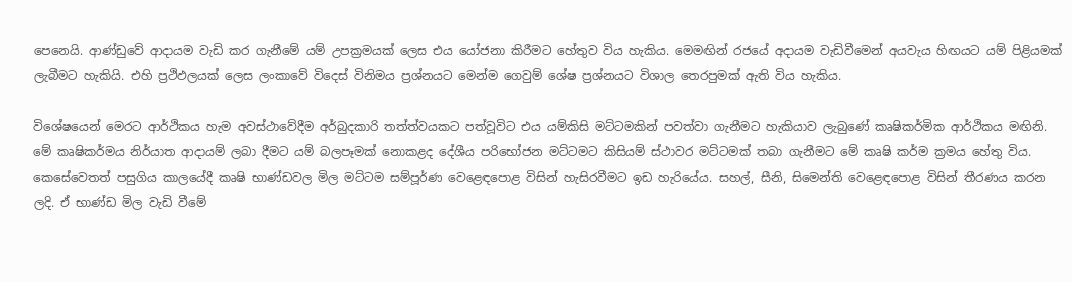පෙනෙයි. ආණ්ඩුවේ ආදායම වැඩි කර ගැනීමේ යම් උපක්‍රමයක් ලෙස එය යෝජනා කිරීමට හේතුව විය හැකිය. මෙමඟින් රජයේ අදායම වැඩිවීමෙන් අයවැය හිඟයට යම් පිළියමක් ලැබීමට හැකියි. එහි ප්‍රථිඵලයක් ලෙස ලංකාවේ විදෙස් විනිමය ප්‍රශ්නයට මෙන්ම ගෙවුම් ශේෂ ප්‍රශ්නයට විශාල තෙරපුමක් ඇති විය හැකිය.

විශේෂයෙන් මෙරට ආර්ථිකය හැම අවස්ථාවේදීම අර්බුදකාරි තත්ත්වයකට පත්වූවිට එය යම්කිසි මට්ටමකින් පවත්වා ගැනීමට හැකියාව ලැබුණේ කෘෂිකර්මික ආර්ථිකය මඟිනි. මේ කෘෂිකර්මය නිර්යාත ආදායම් ලබා දීමට යම් බලපෑමක් නොකළද දේශීය පරිභෝජන මට්ටමට කිසියම් ස්ථාවර මට්ටමක් තබා ගැනීමට මේ කෘෂි කර්ම ක්‍රමය හේතු විය. කෙසේවෙතත් පසුගිය කාලයේදී කෘෂි භාණ්ඩවල මිල මට්ටම සම්පූර්ණ වෙළෙඳපොළ විසින් හැසිරවීමට ඉඩ හැරියේය. සහල්, සීනි, සිමෙන්ති වෙළෙඳපොළ විසින් තීරණය කරන ලදි. ඒ භාණ්ඩ මිල වැඩි වීමේ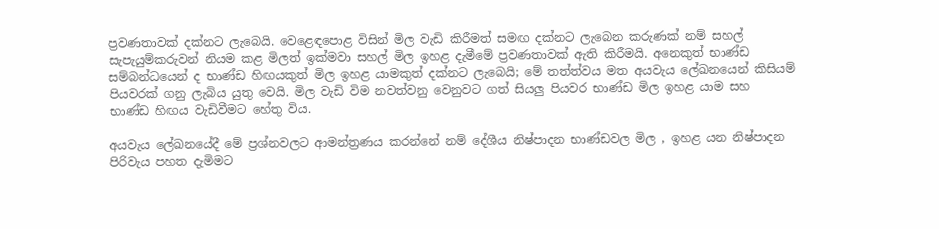ප්‍රවණතාවක් දක්නට ලැබෙයි. වෙළෙඳපොළ විසින් මිල වැඩි කිරීමත් සමඟ දක්නට ලැබෙන කරුණක් නම් සහල් සැපැයුම්කරුවන් නියම කළ මිලත් ඉක්මවා සහල් මිල ඉහළ දැමීමේ ප්‍රවණතාවක් ඇති කිරීමයි. අනෙකුත් භාණ්ඩ සම්බන්ධයෙන් ද භාණ්ඩ හිඟයකුත් මිල ඉහළ යාමකුත් දක්නට ලැබෙයි; මේ තත්ත්වය මත අයවැය ලේඛනයෙන් කිසියම් පියවරක් ගනු ලැබිය යුතු වෙයි. මිල වැඩි විම නවත්වනු වෙනුවට ගත් සියලු පියවර භාණ්ඩ මිල ඉහළ යාම සහ භාණ්ඩ හිඟය වැඩිවීමට හේතු විය.

අයවැය ලේඛනයේදී මේ ප්‍රශ්නවලට ආමන්ත්‍රණය කරන්නේ නම් දේශීය නිෂ්පාදන භාණ්ඩවල මිල , ඉහළ යන නිෂ්පාදන පිරිවැය පහත දැමිමට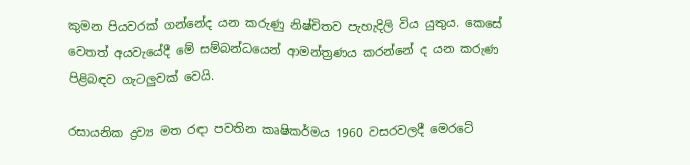කුමන පියවරක් ගන්නේද යන කරුණු නිෂ්චිතව පැහැදිලි විය යුතුය. කෙසේ වෙතත් අයවැයේදී මේ සම්බන්ධයෙන් ආමන්ත්‍රණය කරන්නේ ද යන කරුණ පිළිබඳව ගැටලුවක් වෙයි.

රසායනික ද්‍රව්‍ය මත රඳා පවතින කෘෂිකර්මය 1960 වසරවලදී මෙරටේ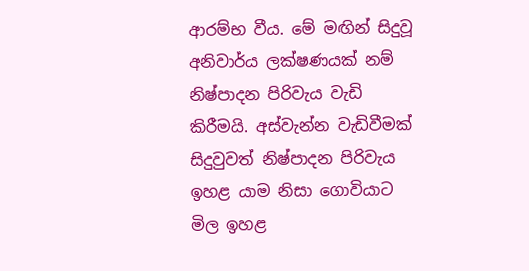ආරම්භ වීය. මේ මඟින් සිදුවූ අනිවාර්ය ලක්ෂණයක් නම් නිෂ්පාදන පිරිවැය වැඩි කිරීමයි. අස්වැන්න වැඩිවීමක් සිදුවුවත් නිෂ්පාදන පිරිවැය ඉහළ යාම නිසා ගොවියාට මිල ඉහළ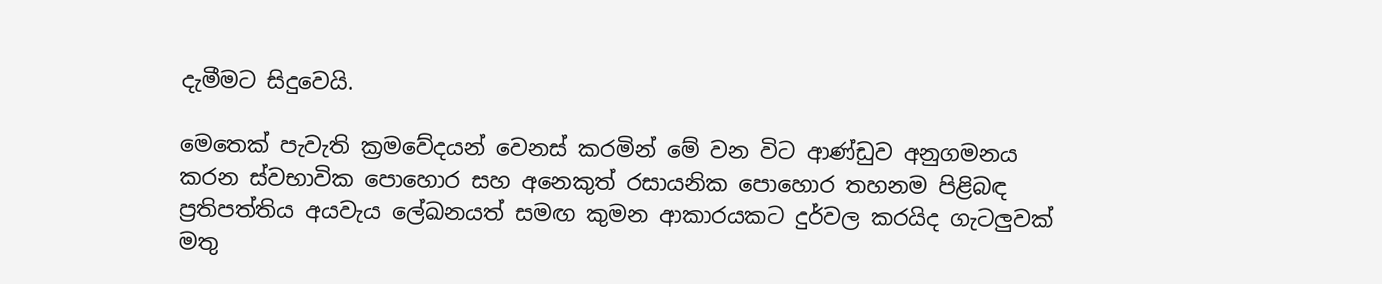දැමීමට සිදුවෙයි.

මෙතෙක් පැවැති ක්‍රමවේදයන් වෙනස් කරමින් මේ වන විට ආණ්ඩුව අනුගමනය කරන ස්වභාවික පොහොර සහ අනෙකුත් රසායනික පොහොර තහනම පිළිබඳ ප්‍රතිපත්තිය අයවැය ලේඛනයත් සමඟ කුමන ආකාරයකට දුර්වල කරයිද ගැටලුවක් මතු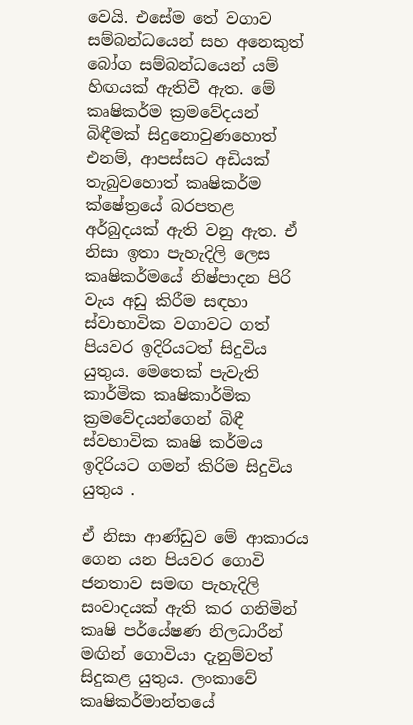වෙයි. එසේම තේ වගාව සම්බන්ධයෙන් සහ අනෙකුත් බෝග සම්බන්ධයෙන් යම් හිඟයක් ඇතිවී ඇත. මේ කෘෂිකර්ම ක්‍රමවේදයන් බිඳීමක් සිදුනොවුණහොත් එනම්, ආපස්සට අඩියක් තැබුවහොත් කෘෂිකර්ම ක්ෂේත්‍රයේ බරපතළ අර්බුදයක් ඇති වනු ඇත. ඒ නිසා ඉතා පැහැදිලි ලෙස කෘෂිකර්මයේ නිෂ්පාදන පිරි වැය අඩු කිරීම සඳහා ස්වාභාවික වගාවට ගත් පියවර ඉදිරියටත් සිදුවිය යුතුය. මෙතෙක් පැවැති කාර්මික කෘෂිකාර්මික ක්‍රමවේදයන්ගෙන් බිඳී ස්වභාවික කෘෂි කර්මය ඉදිරියට ගමන් කිරිම සිදුවිය යුතුය .

ඒ නිසා ආණ්ඩුව මේ ආකාරය ගෙන යන පියවර ගොවි ජනතාව සමඟ පැහැදිලි සංවාදයක් ඇති කර ගනිමින් කෘෂි පර්යේෂණ නිලධාරීන් මඟින් ගොවියා දැනුම්වත් සිදුකළ යුතුය. ලංකාවේ කෘෂිකර්මාන්තයේ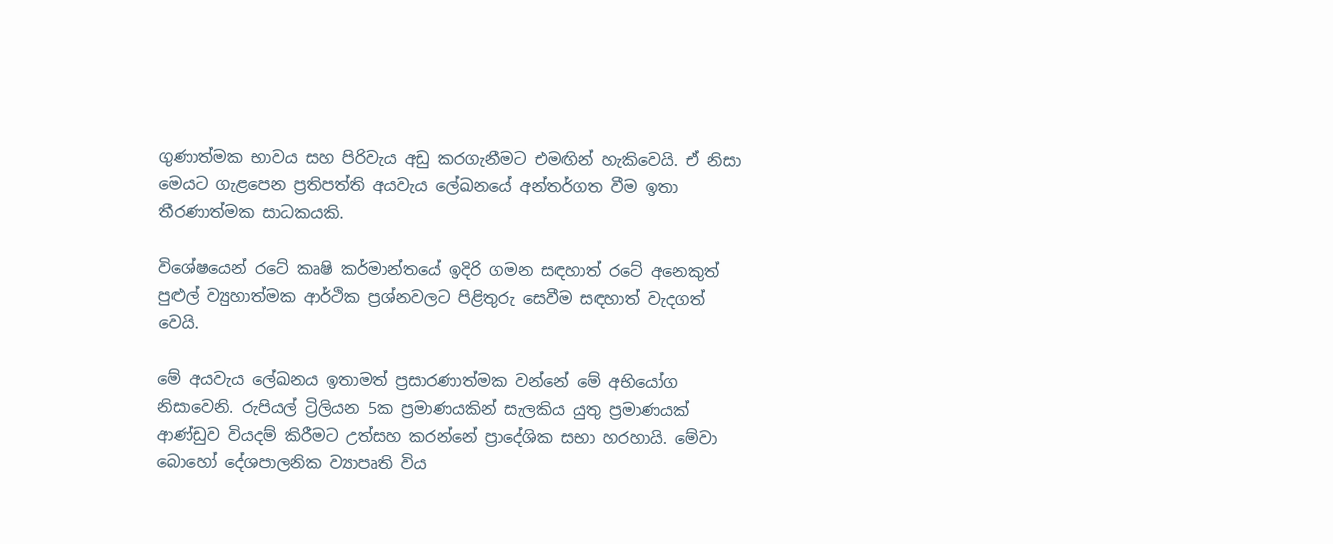ගුණාත්මක භාවය සහ පිරිවැය අඩු කරගැනීමට එමඟින් හැකිවෙයි. ඒ නිසා මෙයට ගැළපෙන ප්‍රතිපත්ති අයවැය ලේඛනයේ අන්තර්ගත වීම ඉතා තීරණාත්මක සාධකයකි.

විශේෂයෙන් රටේ කෘෂි කර්මාන්තයේ ඉදිරි ගමන සඳහාත් රටේ අනෙකුත් පුළුල් ව්‍යුහාත්මක ආර්ථික ප්‍රශ්නවලට පිළිතුරු සෙවීම සඳහාත් වැදගත් වෙයි.

මේ අයවැය ලේඛනය ඉතාමත් ප්‍රසාරණාත්මක වන්නේ මේ අභියෝග නිසාවෙනි. රුපියල් ට්‍රිලියන 5ක ප්‍රමාණයකින් සැලකිය යුතු ප්‍රමාණයක් ආණ්ඩුව වියදම් කිරීමට උත්සහ කරන්නේ ප්‍රාදේශික සභා හරහායි. මේවා බොහෝ දේශපාලනික ව්‍යාපෘති විය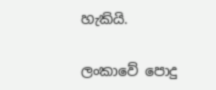හැකියි.

ලංකාවේ පොදු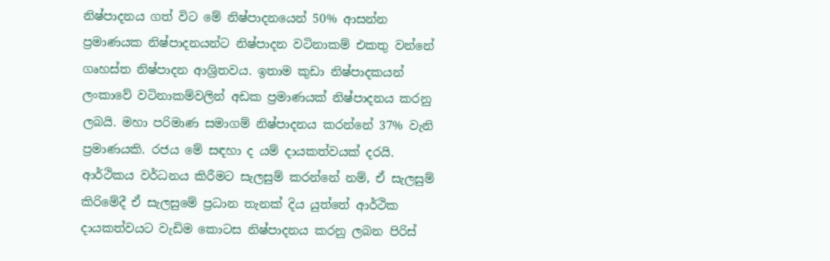නිෂ්පාදනය ගත් විට මේ නිෂ්පාදනයෙන් 50% ආසන්න ප්‍රමාණයක නිෂ්පාදනයන්ට නිෂ්පාදන වටිනාකම් එකතු වන්නේ ගෘහස්ත නිෂ්පාදන ආශ්‍රිතවය. ඉතාම කුඩා නිෂ්පාදකයන් ලංකාවේ වටිනාකම්වලින් අඩක ප්‍රමාණයක් නිෂ්පාදනය කරනු ලබයි. මහා පරිමාණ සමාගම් නිෂ්පාදනය කරන්නේ 37% වැනි ප්‍රමාණයකි. රජය මේ සඳහා ද යම් දායකත්වයක් දරයි. ආර්ථිකය වර්ධනය කිරීමට සැලසුම් කරන්නේ නම්, ඒ සැලසුම් කිරිමේදී ඒ සැලසුමේ ප්‍රධාන තැනක් දිය යුත්තේ ආර්ථික දායකත්වයට වැඩිම කොටස නිෂ්පාදනය කරනු ලබන පිරිස්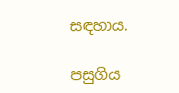සඳහාය.

පසුගිය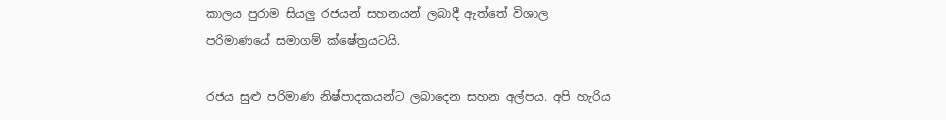කාලය පුරාම සියලු රජයන් සහනයන් ලබාදී ඇත්තේ විශාල පරිමාණයේ සමාගම් ක්ෂේත්‍රයටයි.

රජය සුළු පරිමාණ නිෂ්පාදකයන්ට ලබාදෙන සහන අල්පය. අපි හැරිය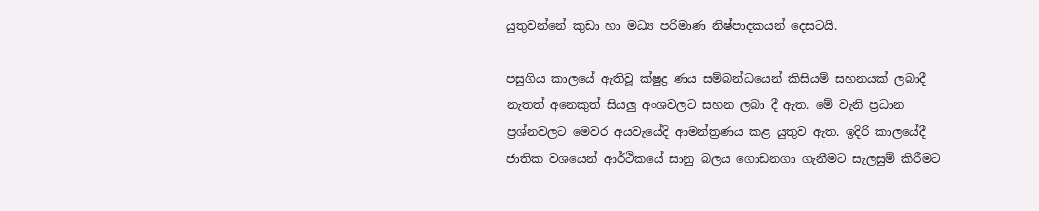යුතුවන්නේ කුඩා හා මධ්‍ය පරිමාණ නිෂ්පාදකයන් දෙසටයි.

පසුගිය කාලයේ ඇතිවූ ක්ෂුද්‍ර ණය සම්බන්ධයෙන් කිසියම් සහනයක් ලබාදී නැතත් අනෙකුත් සියලු අංශවලට සහන ලබා දී ඇත. මේ වැනි ප්‍රධාන ප්‍රශ්නවලට මෙවර අයවැයේදි ආමන්ත්‍රණය කළ යුතුව ඇත. ඉදිරි කාලයේදී ජාතික වශයෙන් ආර්ථිකයේ සානු බලය ගොඩනගා ගැනීමට සැලසුම් කිරීමට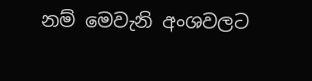නම් මෙවැනි අංශවලට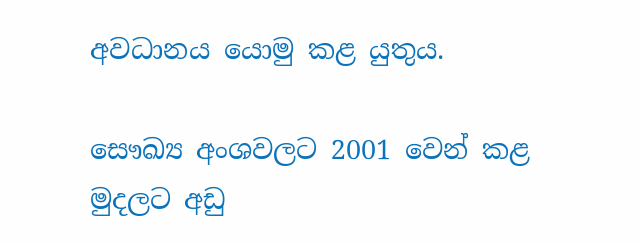අවධානය යොමු කළ යුතුය.

සෞඛ්‍ය අංශවලට 2001 වෙන් කළ මුදලට අඩු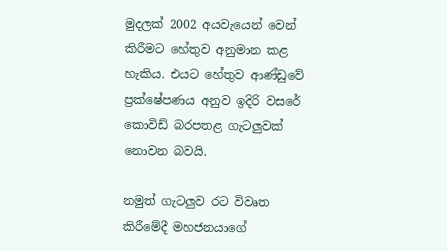මුදලක් 2002 අයවැයෙන් වෙන් කිරීමට හේතුව අනුමාන කළ හැකිය. එයට හේතුව ආණ්ඩුවේ ප්‍රක්ෂේපණය අනුව ඉදිරි වසරේ කොවිඩ් බරපතළ ගැටලුවක් නොවන බවයි.

නමුත් ගැටලුව රට විවෘත කිරීමේදී මහජනයාගේ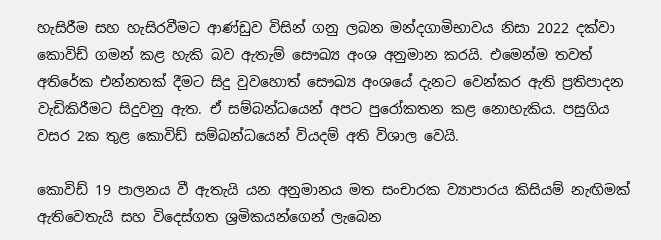හැසිරීම සහ හැසිරවීමට ආණ්ඩුව විසින් ගනු ලබන මන්දගාමිභාවය නිසා 2022 දක්වා කොවිඩ් ගමන් කළ හැකි බව ඇතැම් සෞඛ්‍ය අංශ අනුමාන කරයි. එමෙන්ම තවත් අතිරේක එන්නතක් දීමට සිදු වුවහොත් සෞඛ්‍ය අංශයේ දැනට වෙන්කර ඇති ප්‍රතිපාදන වැඩිකිරීමට සිදුවනු ඇත. ඒ සම්බන්ධයෙන් අපට පුරෝකතන කළ නොහැකිය. පසුගිය වසර 2ක තුළ කොවිඩ් සම්බන්ධයෙන් වියදම් අති විශාල වෙයි.

කොවිඩ් 19 පාලනය වී ඇතැයි යන අනුමානය මත සංචාරක ව්‍යාපාරය කිසියම් නැඟිමක් ඇතිවෙතැයි සහ විදෙස්ගත ශ්‍රමිකයන්ගෙන් ලැබෙන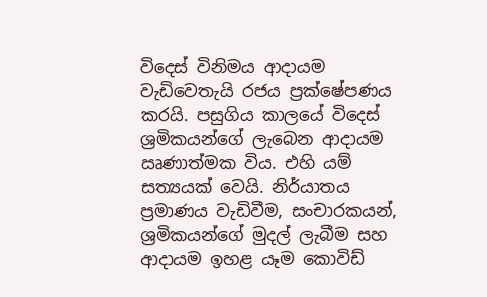විදෙස් විනිමය ආදායම වැඩිවෙතැයි රජය ප්‍රක්ෂේපණය කරයි. පසුගිය කාලයේ විදෙස් ශ්‍රමිකයන්ගේ ලැබෙන ආදායම ඍණාත්මක විය. එහි යම් සත්‍යයක් වෙයි. නිර්යාතය ප්‍රමාණය වැඩිවීම, සංචාරකයන්, ශ්‍රමිකයන්ගේ මුදල් ලැබීම සහ ආදායම ඉහළ යෑම කොවිඩ්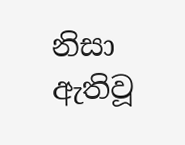නිසා ඇතිවූ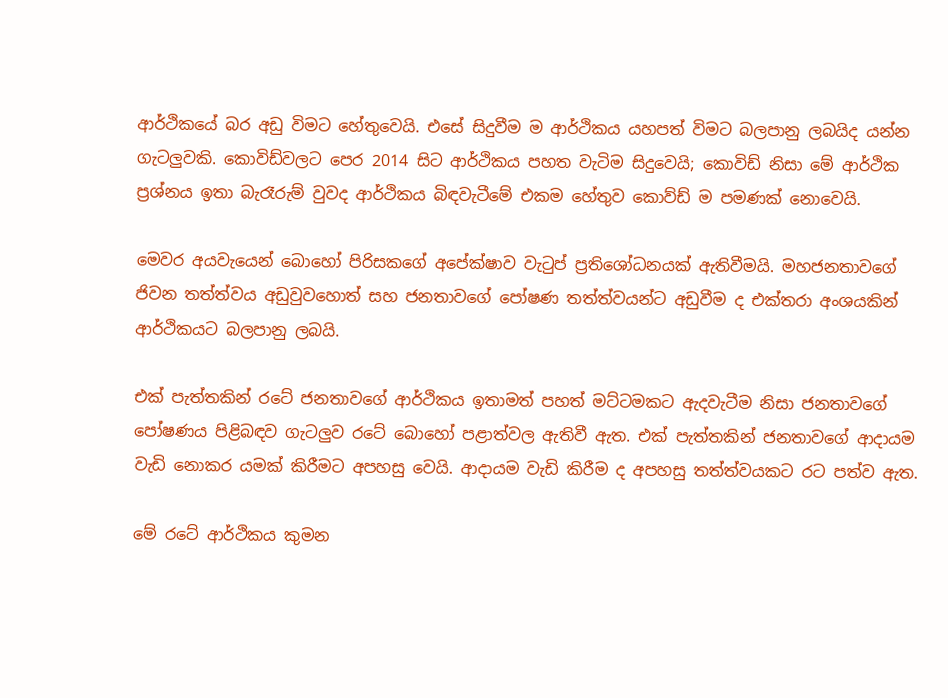ආර්ථිකයේ බර අඩු විමට හේතුවෙයි. එසේ සිදුවීම ම ආර්ථිකය යහපත් විමට බලපානු ලබයිද යන්න ගැටලුවකි. කොවිඩ්වලට පෙර 2014 සිට ආර්ථිකය පහත වැටිම සිදුවෙයි; කොවිඩ් නිසා මේ ආර්ථික ප්‍රශ්නය ඉතා බැරෑරුම් වුවද ආර්ථිකය බිඳවැටීමේ එකම හේතුව කොව්ඩ් ම පමණක් නොවෙයි.

මෙවර අයවැයෙන් බොහෝ පිරිසකගේ අපේක්ෂාව වැටුප් ප්‍රතිශෝධනයක් ඇතිවීමයි. මහජනතාවගේ ජිවන තත්ත්වය අඩුවුවහොත් සහ ජනතාවගේ පෝෂණ තත්ත්වයන්ට අඩුවීම ද එක්තරා අංශයකින් ආර්ථිකයට බලපානු ලබයි.

එක් පැත්තකින් රටේ ජනතාවගේ ආර්ථිකය ඉතාමත් පහත් මට්ටමකට ඇදවැටීම නිසා ජනතාවගේ පෝෂණය පිළිබඳව ගැටලුව රටේ බොහෝ පළාත්වල ඇතිවී ඇත. එක් පැත්තකින් ජනතාවගේ ආදායම වැඩි නොකර යමක් කිරීමට අපහසු වෙයි. ආදායම වැඩි කිරීම ද අපහසු තත්ත්වයකට රට පත්ව ඇත.

මේ රටේ ආර්ථිකය කුමන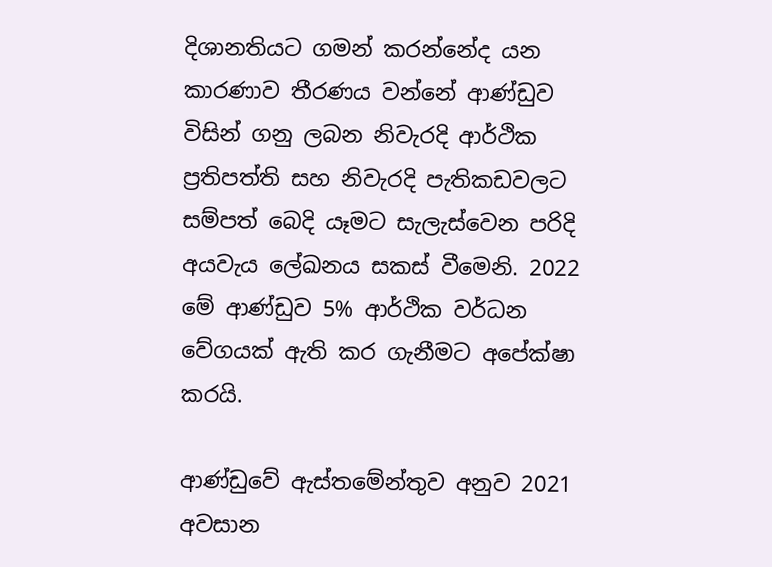දිශානතියට ගමන් කරන්නේද යන කාරණාව තීරණය වන්නේ ආණ්ඩුව විසින් ගනු ලබන නිවැරදි ආර්ථික ප්‍රතිපත්ති සහ නිවැරදි පැතිකඩවලට සම්පත් බෙදි යෑමට සැලැස්වෙන පරිදි අයවැය ලේඛනය සකස් වීමෙනි. 2022 මේ ආණ්ඩුව 5% ආර්ථික වර්ධන වේගයක් ඇති කර ගැනීමට අපේක්ෂා කරයි.

ආණ්ඩුවේ ඇස්තමේන්තුව අනුව 2021 අවසාන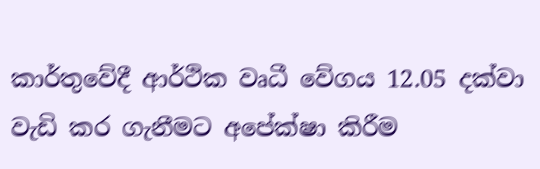කාර්තුවේදී ආර්ථික වෘධී වේගය 12.05 දක්වා වැඩි කර ගැනීමට අපේක්ෂා කිරීම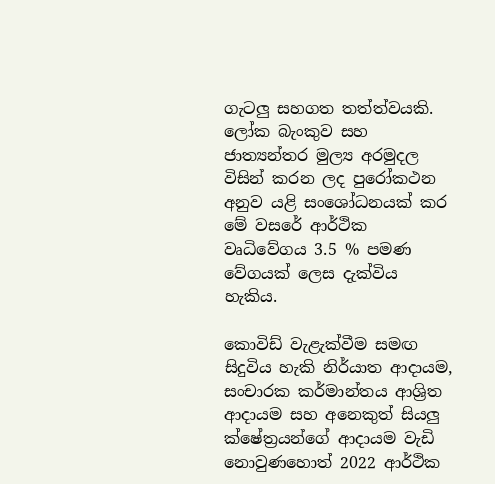ගැටලු සහගත තත්ත්වයකි. ලෝක බැංකුව සහ ජාත්‍යන්තර මුල්‍ය අරමුදල විසින් කරන ලද පුරෝකථන අනුව යළි සංශෝධනයක් කර මේ වසරේ ආර්ථික වෘධිවේගය 3.5 % පමණ වේගයක් ලෙස දැක්විය හැකිය.

කොවිඩ් වැළැක්වීම සමඟ සිදුවිය හැකි නිර්යාත ආදායම, සංචාරක කර්මාන්තය ආශ්‍රිත ආදායම සහ අනෙකුත් සියලු ක්ෂේත්‍රයන්ගේ ආදායම වැඩි නොවුණහොත් 2022 ආර්ථික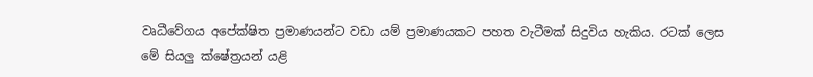වෘධීවේගය අපේක්ෂිත ප්‍රමාණයන්ට වඩා යම් ප්‍රමාණයකට පහත වැටීමක් සිදුවිය හැකිය. රටක් ලෙස මේ සියලු ක්ෂේත්‍රයන් යළි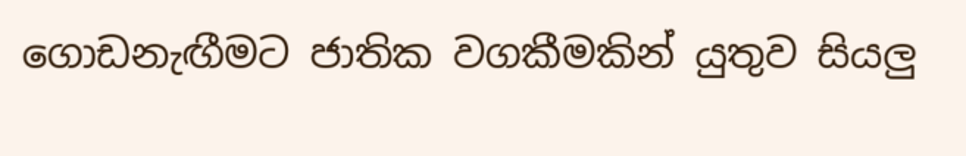ගොඩනැඟීමට ජාතික වගකීමකින් යුතුව සියලු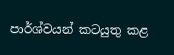පාර්ශ්වයන් කටයුතු කළ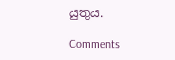යුතුය.

Comments